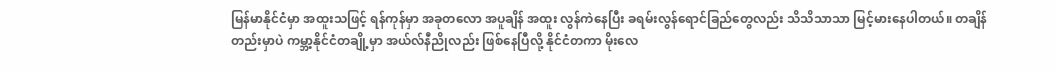မြန်မာနိုင်ငံမှာ အထူးသဖြင့် ရန်ကုန်မှာ အခုတလော အပူချိန် အထူး လွန်ကဲနေပြီး ခရမ်းလွန်ရောင်ခြည်တွေလည်း သိသိသာသာ မြင့်မားနေပါတယ်။ တချိန်တည်းမှာပဲ ကမ္ဘာ့နိုင်ငံတချို့မှာ အယ်လ်နီညိုလည်း ဖြစ်နေပြီလို့ နိုင်ငံတကာ မိုးလေ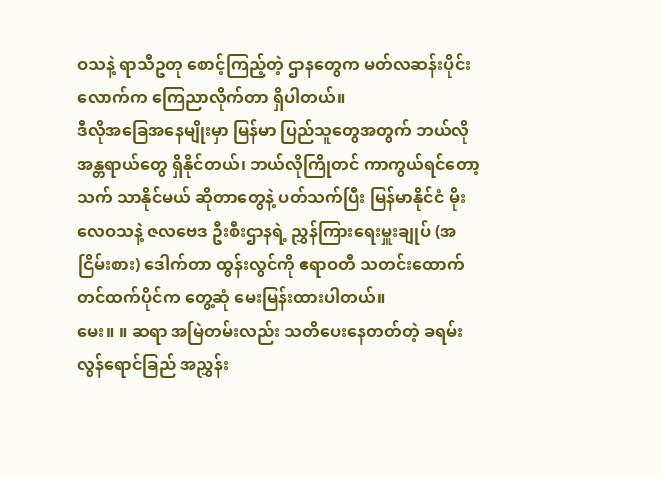ဝသနဲ့ ရာသီဥတု စောင့်ကြည့်တဲ့ ဌာနတွေက မတ်လဆန်းပိုင်းလောက်က ကြေညာလိုက်တာ ရှိပါတယ်။
ဒီလိုအခြေအနေမျိုးမှာ မြန်မာ ပြည်သူတွေအတွက် ဘယ်လို အန္တရာယ်တွေ ရှိနိုင်တယ်၊ ဘယ်လိုကြိုတင် ကာကွယ်ရင်တော့ သက် သာနိုင်မယ် ဆိုတာတွေနဲ့ ပတ်သက်ပြီး မြန်မာနိုင်ငံ မိုးလေဝသနဲ့ ဇလဗေဒ ဦးစီးဌာနရဲ့ ညွှန်ကြားရေးမှူးချုပ် (အငြိမ်းစား) ဒေါက်တာ ထွန်းလွင်ကို ဧရာဝတီ သတင်းထောက် တင်ထက်ပိုင်က တွေ့ဆုံ မေးမြန်းထားပါတယ်။
မေး။ ။ ဆရာ အမြဲတမ်းလည်း သတိပေးနေတတ်တဲ့ ခရမ်းလွန်ရောင်ခြည် အညွှန်း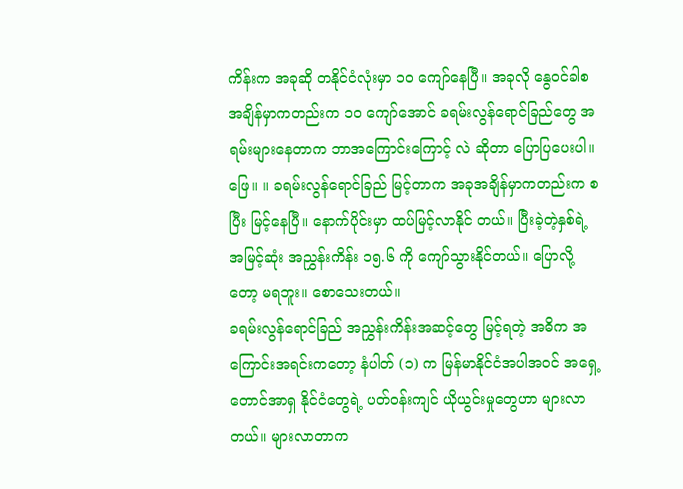ကိန်းက အခုဆို တနိုင်ငံလုံးမှာ ၁၀ ကျော်နေပြီ။ အခုလို နွေဝင်ခါစ အချိန်မှာကတည်းက ၁၀ ကျော်အောင် ခရမ်းလွန်ရောင်ခြည်တွေ အရမ်းများနေတာက ဘာအကြောင်းကြောင့် လဲ ဆိုတာ ပြောပြပေးပါ။
ဖြေ။ ။ ခရမ်းလွန်ရောင်ခြည် မြင့်တာက အခုအချိန်မှာကတည်းက စပြီး မြင့်နေပြီ။ နောက်ပိုင်းမှာ ထပ်မြင့်လာနိုင် တယ်။ ပြီးခဲ့တဲ့နှစ်ရဲ့ အမြင့်ဆုံး အညွှန်းကိန်း ၁၅.၆ ကို ကျော်သွားနိုင်တယ်။ ပြောလို့တော့ မရဘူး။ စောသေးတယ်။
ခရမ်းလွန်ရောင်ခြည် အညွှန်းကိန်းအဆင့်တွေ မြင့်ရတဲ့ အဓိက အကြောင်းအရင်းကတော့ နံပါတ် (၁) က မြန်မာနိုင်ငံအပါအဝင် အရှေ့တောင်အာရှ နိုင်ငံတွေရဲ့ ပတ်ဝန်းကျင် ယိုယွင်းမှုတွေဟာ များလာတယ်။ များလာတာက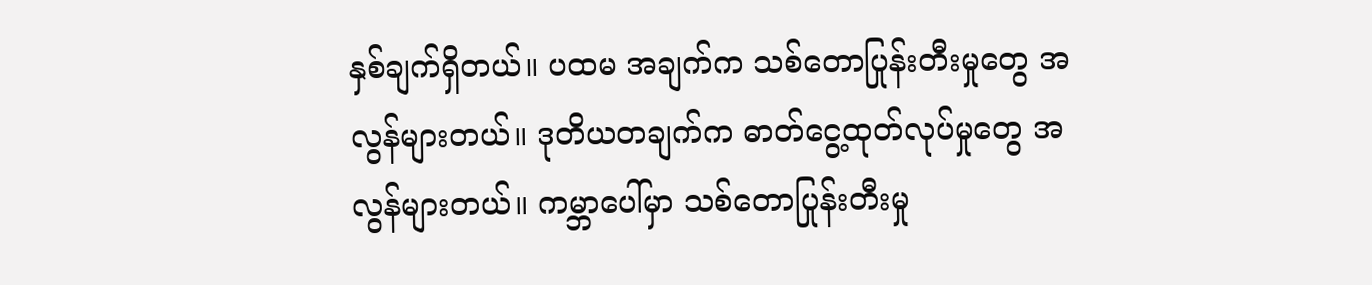နှစ်ချက်ရှိတယ်။ ပထမ အချက်က သစ်တောပြုန်းတီးမှုတွေ အလွန်များတယ်။ ဒုတိယတချက်က ဓာတ်ငွေ့ထုတ်လုပ်မှုတွေ အလွန်များတယ်။ ကမ္ဘာပေါ်မှာ သစ်တောပြုန်းတီးမှု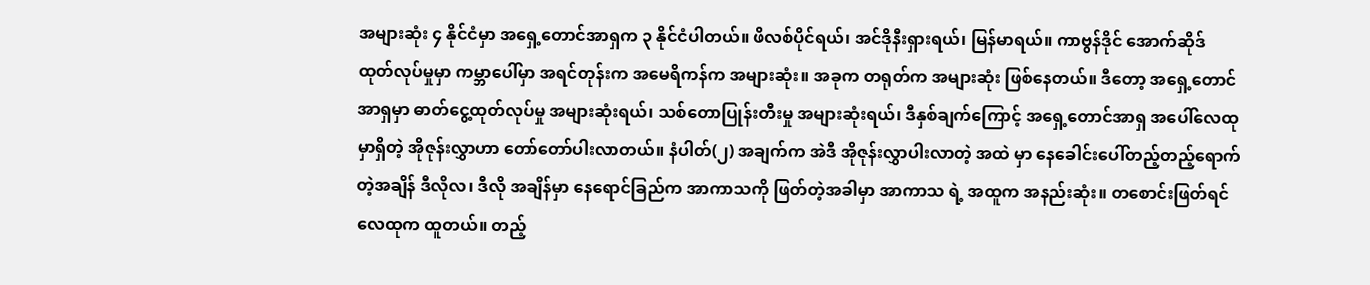အများဆုံး ၄ နိုင်ငံမှာ အရှေ့တောင်အာရှက ၃ နိုင်ငံပါတယ်။ ဖိလစ်ပိုင်ရယ်၊ အင်ဒိုနီးရှားရယ်၊ မြန်မာရယ်။ ကာဗွန်ဒိုင် အောက်ဆိုဒ် ထုတ်လုပ်မှုမှာ ကမ္ဘာပေါ်မှာ အရင်တုန်းက အမေရိကန်က အများဆုံး။ အခုက တရုတ်က အများဆုံး ဖြစ်နေတယ်။ ဒီတော့ အရှေ့တောင်အာရှမှာ ဓာတ်ငွေ့ထုတ်လုပ်မှု အများဆုံးရယ်၊ သစ်တောပြုန်းတီးမှု အများဆုံးရယ်၊ ဒီနှစ်ချက်ကြောင့် အရှေ့တောင်အာရှ အပေါ်လေထုမှာရှိတဲ့ အိုဇုန်းလွှာဟာ တော်တော်ပါးလာတယ်။ နံပါတ်(၂) အချက်က အဲဒီ အိုဇုန်းလွှာပါးလာတဲ့ အထဲ မှာ နေခေါင်းပေါ်တည့်တည့်ရောက်တဲ့အချိန် ဒီလိုလ၊ ဒီလို အချိန်မှာ နေရောင်ခြည်က အာကာသကို ဖြတ်တဲ့အခါမှာ အာကာသ ရဲ့ အထူက အနည်းဆုံး။ တစောင်းဖြတ်ရင် လေထုက ထူတယ်။ တည့်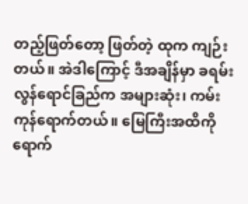တည့်ဖြတ်တော့ ဖြတ်တဲ့ ထုက ကျဉ်းတယ်။ အဲဒါကြောင့် ဒီအချိန်မှာ ခရမ်းလွန်ရောင်ခြည်က အများဆုံး၊ ကမ်းကုန်ရောက်တယ်။ မြေကြီးအထိကို ရောက်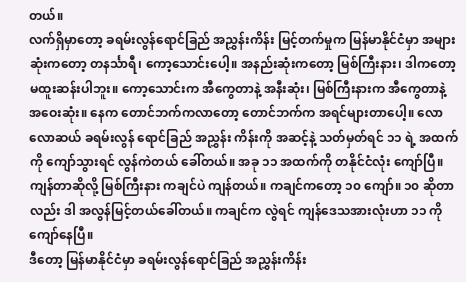တယ်။
လက်ရှိမှာတော့ ခရမ်းလွန်ရောင်ခြည် အညွှန်းကိန်း မြင့်တက်မှုက မြန်မာနိုင်ငံမှာ အများဆုံးကတော့ တနင်္သာရီ၊ ကော့သောင်းပေါ့။ အနည်းဆုံးကတော့ မြစ်ကြီးနား၊ ဒါကတော့ မထူးဆန်းပါဘူး။ ကော့သောင်းက အီကွေတာနဲ့ အနီးဆုံး၊ မြစ်ကြီးနားက အီကွေတာနဲ့ အဝေးဆုံး။ နေက တောင်ဘက်ကလာတော့ တောင်ဘက်က အရင်များတာပေါ့။ လောလောဆယ် ခရမ်းလွန် ရောင်ခြည် အညွှန်း ကိန်းကို အဆင့်နဲ့ သတ်မှတ်ရင် ၁၁ ရဲ့ အထက်ကို ကျော်သွားရင် လွန်ကဲတယ် ခေါ်တယ်။ အခု ၁၁ အထက်ကို တနိုင်ငံလုံး ကျော်ပြီ။ ကျန်တာဆိုလို့ မြစ်ကြီးနား ကချင်ပဲ ကျန်တယ်။ ကချင်ကတော့ ၁၀ ကျော်။ ၁၀ ဆိုတာလည်း ဒါ အလွန်မြင့်တယ်ခေါ်တယ်။ ကချင်က လွဲရင် ကျန်ဒေသအားလုံးဟာ ၁၁ ကို ကျော်နေပြီ။
ဒီတော့ မြန်မာနိုင်ငံမှာ ခရမ်းလွန်ရောင်ခြည် အညွှန်းကိန်း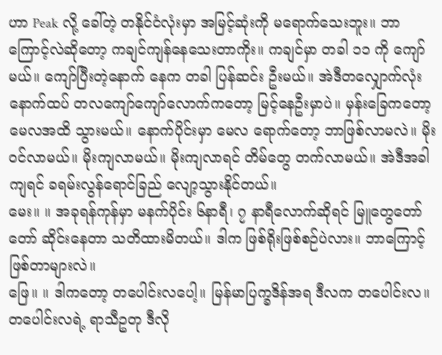ဟာ Peak လို့ ခေါ်တဲ့ တနိုင်ငံလုံးမှာ အမြင့်ဆုံးကို မရောက်သေးဘူး။ ဘာကြောင့်လဲဆိုတော့ ကချင်ကျန်နေသေးတာကိုး။ ကချင်မှာ တခါ ၁၁ ကို ကျော်မယ်။ ကျော်ပြီးတဲ့နောက် နေက တခါ ပြန်ဆင်း ဦးမယ်။ အဲဒီတလျှောက်လုံး နောက်ထပ် တလကျော်ကျော်လောက်ကတော့ မြင့်နေဦးမှာပဲ။ မှန်းခြေကတော့ မေလအထိ သွားမယ်။ နောက်ပိုင်းမှာ မေလ ရောက်တော့ ဘာဖြစ်လာမလဲ။ မိုးဝင်လာမယ်။ မိုးကျလာမယ်။ မိုးကျလာရင် တိမ်တွေ တက်လာမယ်။ အဲဒီအခါကျရင် ခရမ်းလွန်ရောင်ခြည် လျော့သွားနိုင်တယ်။
မေး။ ။ အခုရန်ကုန်မှာ မနက်ပိုင်း ၆နာရီ၊ ၇ နာရီလောက်ဆိုရင် မြူတွေတော်တော် ဆိုင်းနေတာ သတိထားမိတယ်။ ဒါက ဖြစ်ရိုးဖြစ်စဉ်ပဲလား။ ဘာကြောင့် ဖြစ်တာများလဲ။
ဖြေ။ ။ ဒါကတော့ တပေါင်းလပေါ့။ မြန်မာပြက္ခဒိန်အရ ဒီလက တပေါင်းလ။ တပေါင်းလရဲ့ ရာသီဥတု ဒီလို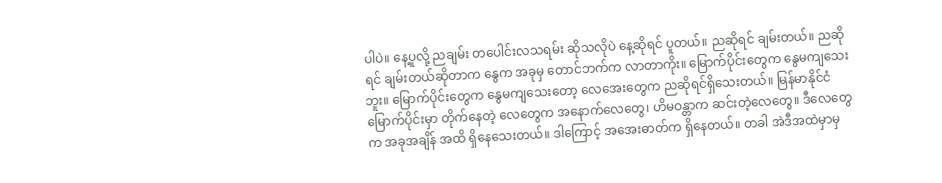ပါပဲ။ နေ့ပူလို့ ညချမ်း တပေါင်းလသရမ်း ဆိုသလိုပဲ နေ့ဆိုရင် ပူတယ်။ ညဆိုရင် ချမ်းတယ်။ ညဆိုရင် ချမ်းတယ်ဆိုတာက နွေက အခုမှ တောင်ဘက်က လာတာကိုး။ မြောက်ပိုင်းတွေက နွေမကျသေးဘူး။ မြောက်ပိုင်းတွေက နွေမကျသေးတော့ လေအေးတွေက ညဆိုရင်ရှိသေးတယ်။ မြန်မာနိုင်ငံ မြောက်ပိုင်းမှာ တိုက်နေတဲ့ လေတွေက အနောက်လေတွေ၊ ဟိမဝန္တာက ဆင်းတဲ့လေတွေ။ ဒီလေတွေက အခုအချိန် အထိ ရှိနေသေးတယ်။ ဒါကြောင့် အအေးဓာတ်က ရှိနေတယ်။ တခါ အဲဒီအထဲမှာမှ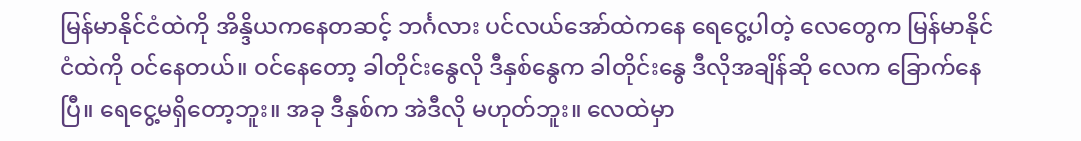မြန်မာနိုင်ငံထဲကို အိန္ဒိယကနေတဆင့် ဘင်္ဂလား ပင်လယ်အော်ထဲကနေ ရေငွေ့ပါတဲ့ လေတွေက မြန်မာနိုင်ငံထဲကို ဝင်နေတယ်။ ဝင်နေတော့ ခါတိုင်းနွေလို ဒီနှစ်နွေက ခါတိုင်းနွေ ဒီလိုအချိန်ဆို လေက ခြောက်နေပြီ။ ရေငွေ့မရှိတော့ဘူး။ အခု ဒီနှစ်က အဲဒီလို မဟုတ်ဘူး။ လေထဲမှာ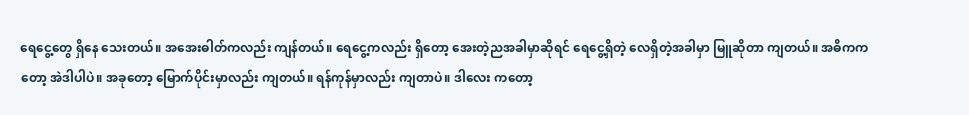ရေငွေ့တွေ ရှိနေ သေးတယ်။ အအေးဓါတ်ကလည်း ကျန်တယ်။ ရေငွေ့ကလည်း ရှိတော့ အေးတဲ့ညအခါမှာဆိုရင် ရေငွေ့ရှိတဲ့ လေရှိတဲ့အခါမှာ မြူဆိုတာ ကျတယ်။ အဓိကကတော့ အဲဒါပါပဲ။ အခုတော့ မြောက်ပိုင်းမှာလည်း ကျတယ်။ ရန်ကုန်မှာလည်း ကျတာပဲ။ ဒါလေး ကတော့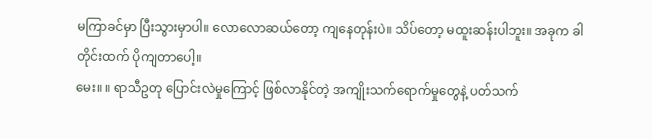မကြာခင်မှာ ပြီးသွားမှာပါ။ လောလောဆယ်တော့ ကျနေတုန်းပဲ။ သိပ်တော့ မထူးဆန်းပါဘူး။ အခုက ခါတိုင်းထက် ပိုကျတာပေါ့။
မေး။ ။ ရာသီဥတု ပြောင်းလဲမှုကြောင့် ဖြစ်လာနိုင်တဲ့ အကျိုးသက်ရောက်မှုတွေနဲ့ ပတ်သက်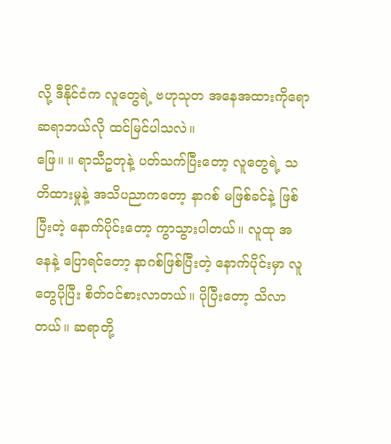လို့ ဒီနိုင်ငံက လူတွေရဲ့ ဗဟုသုတ အနေအထားကိုရော ဆရာဘယ်လို ထင်မြင်ပါသလဲ။
ဖြေ။ ။ ရာသီဥတုနဲ့ ပတ်သက်ပြီးတော့ လူတွေရဲ့ သတိထားမှုနဲ့ အသိပညာကတော့ နာဂစ် မဖြစ်ခင်နဲ့ ဖြစ်ပြီးတဲ့ နောက်ပိုင်းတော့ ကွာသွားပါတယ်။ လူထု အနေနဲ့ ပြောရင်တော့ နာဂစ်ဖြစ်ပြီးတဲ့ နောက်ပိုင်းမှာ လူတွေပိုပြီး စိတ်ဝင်စားလာတယ်။ ပိုပြီးတော့ သိလာတယ်။ ဆရာတို့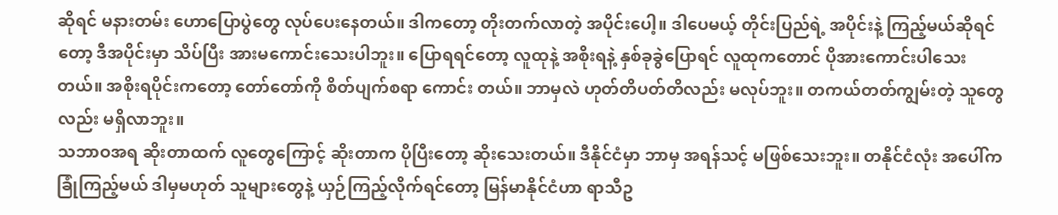ဆိုရင် မနားတမ်း ဟောပြောပွဲတွေ လုပ်ပေးနေတယ်။ ဒါကတော့ တိုးတက်လာတဲ့ အပိုင်းပေါ့။ ဒါပေမယ့် တိုင်းပြည်ရဲ့ အပိုင်းနဲ့ ကြည့်မယ်ဆိုရင်တော့ ဒီအပိုင်းမှာ သိပ်ပြီး အားမကောင်းသေးပါဘူး။ ပြောရရင်တော့ လူထုနဲ့ အစိုးရနဲ့ နှစ်ခုခွဲပြောရင် လူထုကတောင် ပိုအားကောင်းပါသေးတယ်။ အစိုးရပိုင်းကတော့ တော်တော်ကို စိတ်ပျက်စရာ ကောင်း တယ်။ ဘာမှလဲ ဟုတ်တိပတ်တိလည်း မလုပ်ဘူး။ တကယ်တတ်ကျွမ်းတဲ့ သူတွေလည်း မရှိလာဘူး။
သဘာဝအရ ဆိုးတာထက် လူတွေကြောင့် ဆိုးတာက ပိုပြီးတော့ ဆိုးသေးတယ်။ ဒီနိုင်ငံမှာ ဘာမှ အရန်သင့် မဖြစ်သေးဘူး။ တနိုင်ငံလုံး အပေါ်က ခြုံကြည့်မယ် ဒါမှမဟုတ် သူများတွေနဲ့ ယှဉ်ကြည့်လိုက်ရင်တော့ မြန်မာနိုင်ငံဟာ ရာသီဥ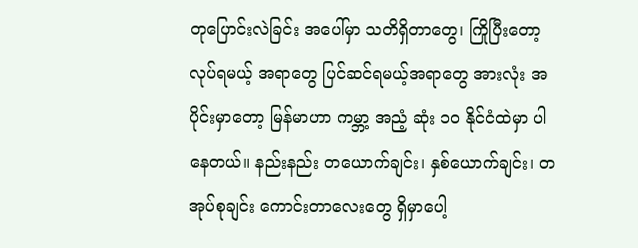တုပြောင်းလဲခြင်း အပေါ်မှာ သတိရှိတာတွေ၊ ကြိုပြီးတော့ လုပ်ရမယ့် အရာတွေ ပြင်ဆင်ရမယ့်အရာတွေ အားလုံး အပိုင်းမှာတော့ မြန်မာဟာ ကမ္ဘာ့ အညံ့ ဆုံး ၁၀ နိုင်ငံထဲမှာ ပါနေတယ်။ နည်းနည်း တယောက်ချင်း၊ နှစ်ယောက်ချင်း၊ တအုပ်စုချင်း ကောင်းတာလေးတွေ ရှိမှာပေါ့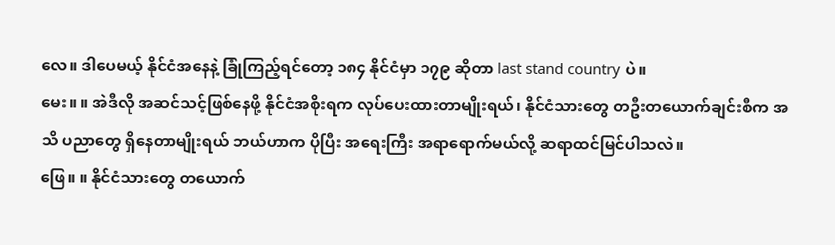လေ။ ဒါပေမယ့် နိုင်ငံအနေနဲ့ ခြုံကြည့်ရင်တော့ ၁၈၄ နိုင်ငံမှာ ၁၇၉ ဆိုတာ last stand country ပဲ။
မေး။ ။ အဲဒီလို အဆင်သင့်ဖြစ်နေဖို့ နိုင်ငံအစိုးရက လုပ်ပေးထားတာမျိုးရယ်၊ နိုင်ငံသားတွေ တဦးတယောက်ချင်းစီက အသိ ပညာတွေ ရှိနေတာမျိုးရယ် ဘယ်ဟာက ပိုပြီး အရေးကြီး အရာရောက်မယ်လို့ ဆရာထင်မြင်ပါသလဲ။
ဖြေ။ ။ နိုင်ငံသားတွေ တယောက်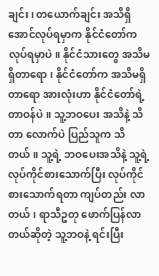ချင်း၊ တယောက်ချင်း အသိရှိအောင်လုပ်ရမှာက နိုင်ငံတော်က လုပ်ရမှာပဲ။ နိုင်ငံသားတွေ အသိမရှိတာရော ၊ နိုင်ငံတော်က အသိမရှိတာရော အားလုံးဟာ နိုင်ငံတော်ရဲ့ တာဝန်ပဲ။ သူ့ဘဝပေး အသိနဲ့ သိတာ လောက်ပဲ ပြည်သူက သိတယ်။ သူ့ရဲ့ ဘဝပေးအသိနဲ့ သူ့ရဲ့ လုပ်ကိုင်စားသောက်ပြီး လုပ်ကိုင်စားသောက်ရတာ ကျပ်တည်း လာ တယ်၊ ရာသီဥတု ဖောက်ပြန်လာတယ်ဆိုတဲ့ သူ့ဘဝနဲ့ ရင်းပြီး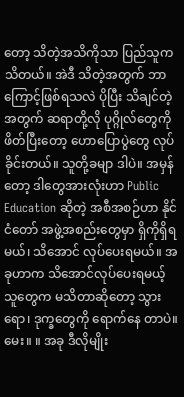တော့ သိတဲ့အသိကိုသာ ပြည်သူက သိတယ်။ အဲဒီ သိတဲ့အတွက် ဘာကြောင့်ဖြစ်ရသလဲ ပိုပြီး သိချင်တဲ့အတွက် ဆရာတို့လို ပုဂ္ဂိုလ်တွေကို ဖိတ်ပြီးတော့ ဟောပြောပွဲတွေ လုပ်ခိုင်းတယ်။ သူတို့ခမျာ ဒါပဲ။ အမှန်တော့ ဒါတွေအားလုံးဟာ Public Education ဆိုတဲ့ အစီအစဉ်ဟာ နိုင်ငံတော် အဖွဲ့အစည်းတွေမှာ ရှိကိုရှိရမယ်၊ သိအောင် လုပ်ပေးရမယ်။ အခုဟာက သိအောင်လုပ်ပေးရမယ့် သူတွေက မသိတာဆိုတော့ သွားရော၊ ဒုက္ခတွေကို ရောက်နေ တာပဲ။
မေး။ ။ အခု ဒီလိုမျိုး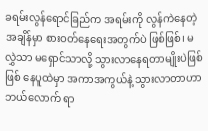ခရမ်းလွန်ရောင်ခြည်က အရမ်းကို လွန်ကဲနေတဲ့ အချိန်မှာ စားဝတ်နေရေးအတွက်ပဲ ဖြစ်ဖြစ်၊ မလွှဲသာ မရှောင်သာလို့ သွားလာနေရတာမျိုးပဲဖြစ်ဖြစ် နေပူထဲမှာ အကာအကွယ်နဲ့ သွားလာတာဟာ ဘယ်လောက် ရာ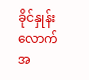ခိုင်နှုန်းလောက် အ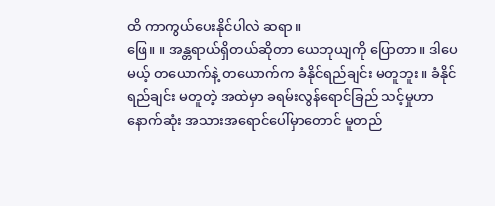ထိ ကာကွယ်ပေးနိုင်ပါလဲ ဆရာ။
ဖြေ။ ။ အန္တရာယ်ရှိတယ်ဆိုတာ ယေဘုယျကို ပြောတာ။ ဒါပေမယ့် တယောက်နဲ့ တယောက်က ခံနိုင်ရည်ချင်း မတူဘူး။ ခံနိုင် ရည်ချင်း မတူတဲ့ အထဲမှာ ခရမ်းလွန်ရောင်ခြည် သင့်မှုဟာ နောက်ဆုံး အသားအရောင်ပေါ်မှာတောင် မူတည်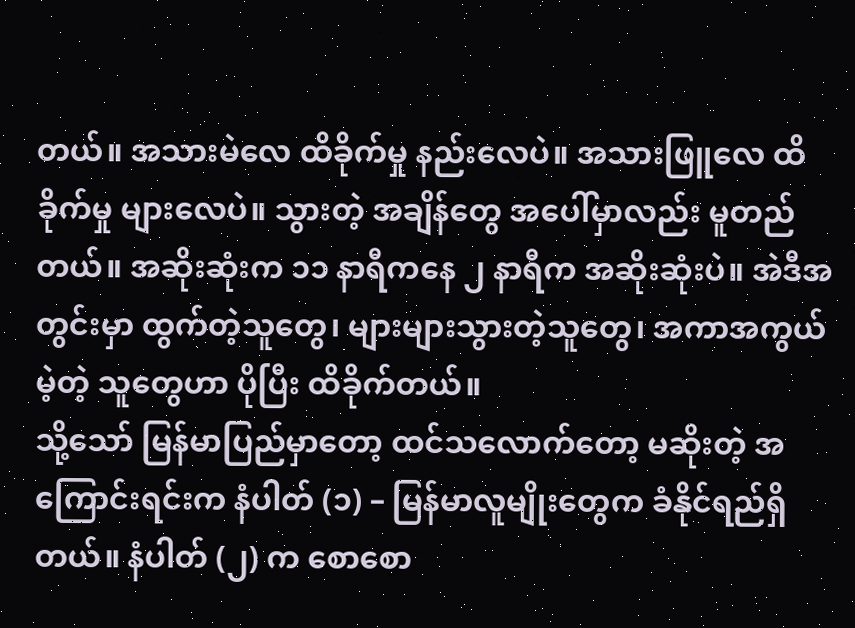တယ်။ အသားမဲလေ ထိခိုက်မှု နည်းလေပဲ။ အသားဖြူလေ ထိခိုက်မှု များလေပဲ။ သွားတဲ့ အချိန်တွေ အပေါ်မှာလည်း မူတည်တယ်။ အဆိုးဆုံးက ၁၁ နာရီကနေ ၂ နာရီက အဆိုးဆုံးပဲ။ အဲဒီအတွင်းမှာ ထွက်တဲ့သူတွေ၊ များများသွားတဲ့သူတွေ၊ အကာအကွယ်မဲ့တဲ့ သူတွေဟာ ပိုပြီး ထိခိုက်တယ်။
သို့သော် မြန်မာပြည်မှာတော့ ထင်သလောက်တော့ မဆိုးတဲ့ အကြောင်းရင်းက နံပါတ် (၁) – မြန်မာလူမျိုးတွေက ခံနိုင်ရည်ရှိတယ်။ နံပါတ် (၂) က စောစော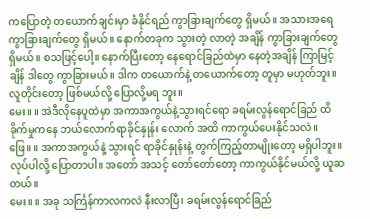ကပြောတဲ့ တယောက်ချင်းမှာ ခံနိုင်ရည် ကွာခြားချက်တွေ ရှိမယ်။ အသားအရေ ကွာခြားချက်တွေ ရှိမယ်။ နောက်တခုက သွားတဲ့ လာတဲ့ အချိန် ကွာခြားချက်တွေ ရှိမယ်။ စသဖြင့်ပေါ့။ နောက်ပြီးတော့ နေရောင်ခြည်ထဲမှာ နေတဲ့အချိန် ကြာမြင့်ချိန် ဒါတွေ ကွာခြားမယ်။ ဒါက တယောက်နဲ့ တယောက်တော့ တူမှာ မဟုတ်ဘူး။ လူတိုင်းတော့ ဖြစ်မယ်လို့ ပြောလို့မရ ဘူး။
မေး။ ။ အဲဒီလိုနေပူထဲမှာ အကာအကွယ်နဲ့သွားရင်ရော ခရမ်းလွန်ရောင်ခြည် ထိခိုက်မှုကနေ ဘယ်လောက်ရာခိုင်နှုန်း လောက် အထိ ကာကွယ်ပေးနိုင်သလဲ။
ဖြေ။ ။ အကာအကွယ်နဲ့ သွားရင် ရာခိုင်နှုန်းနဲ့ တွက်ကြည့်တာမျိုးတော့ မရှိပါဘူး။ လုပ်ပါလို့ ပြောတာပါ။ အတော် အသင့် တော်တော်တော့ ကာကွယ်နိုင်မယ်လို့ ယူဆတယ်။
မေး။ ။ အခု သင်္ကြန်ကာလကလဲ နီးလာပြီ၊ ခရမ်းလွန်ရောင်ခြည်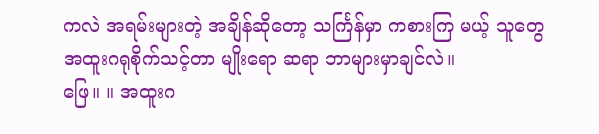ကလဲ အရမ်းများတဲ့ အချိန်ဆိုတော့ သင်္ကြန်မှာ ကစားကြ မယ့် သူတွေ အထူးဂရုစိုက်သင့်တာ မျိုးရော ဆရာ ဘာများမှာချင်လဲ။
ဖြေ။ ။ အထူးဂ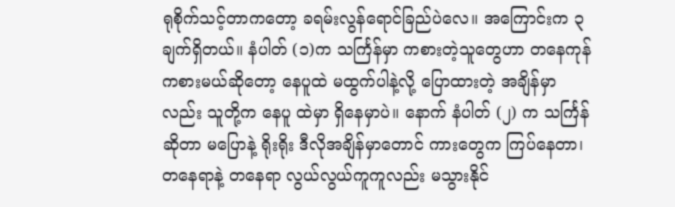ရုစိုက်သင့်တာကတော့ ခရမ်းလွန်ရောင်ခြည်ပဲလေ။ အကြောင်းက ၃ ချက်ရှိတယ်။ နံပါတ် (၁)က သင်္ကြန်မှာ ကစားတဲ့သူတွေဟာ တနေကုန် ကစားမယ်ဆိုတော့ နေပူထဲ မထွက်ပါနဲ့လို့ ပြောထားတဲ့ အချိန်မှာလည်း သူတို့က နေပူ ထဲမှာ ရှိနေမှာပဲ။ နောက် နံပါတ် (၂) က သင်္ကြန်ဆိုတာ မပြောနဲ့ ရိုးရိုး ဒီလိုအချိန်မှာတောင် ကားတွေက ကြပ်နေတာ၊ တနေရာနဲ့ တနေရာ လွယ်လွယ်ကူကူလည်း မသွားနိုင်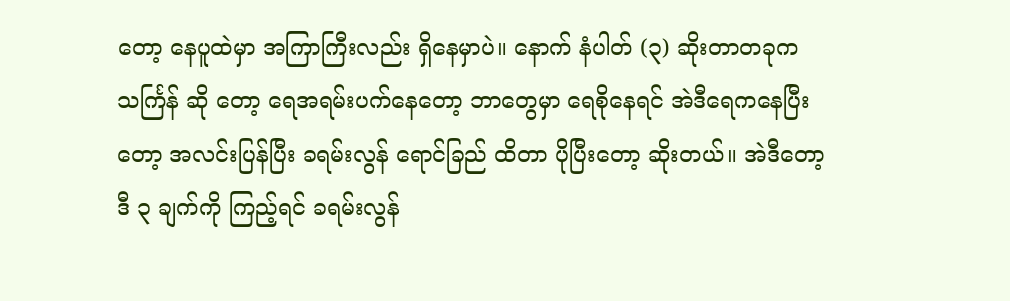တော့ နေပူထဲမှာ အကြာကြီးလည်း ရှိနေမှာပဲ။ နောက် နံပါတ် (၃) ဆိုးတာတခုက သင်္ကြန် ဆို တော့ ရေအရမ်းပက်နေတော့ ဘာတွေမှာ ရေစိုနေရင် အဲဒီရေကနေပြီးတော့ အလင်းပြန်ပြီး ခရမ်းလွန် ရောင်ခြည် ထိတာ ပိုပြီးတော့ ဆိုးတယ်။ အဲဒီတော့ ဒီ ၃ ချက်ကို ကြည့်ရင် ခရမ်းလွန်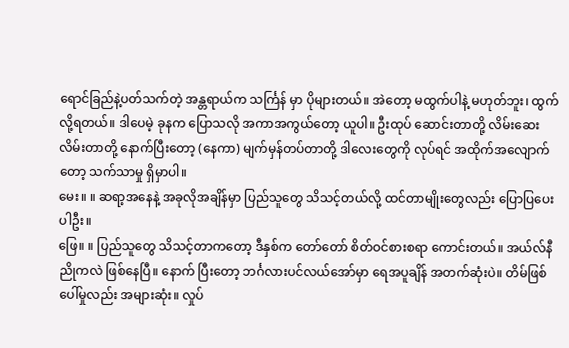ရောင်ခြည်နဲ့ပတ်သက်တဲ့ အန္တရာယ်က သင်္ကြန် မှာ ပိုများတယ်။ အဲတော့ မထွက်ပါနဲ့ မဟုတ်ဘူး၊ ထွက်လို့ရတယ်။ ဒါပေမဲ့ ခုနက ပြောသလို အကာအကွယ်တော့ ယူပါ။ ဦးထုပ် ဆောင်းတာတို့ လိမ်းဆေးလိမ်းတာတို့ နောက်ပြီးတော့ (နေကာ) မျက်မှန်တပ်တာတို့ ဒါလေးတွေကို လုပ်ရင် အထိုက်အလျောက်တော့ သက်သာမှု ရှိမှာပါ။
မေး။ ။ ဆရာ့အနေနဲ့ အခုလိုအချိန်မှာ ပြည်သူတွေ သိသင့်တယ်လို့ ထင်တာမျိုးတွေလည်း ပြောပြပေးပါဦး။
ဖြေ။ ။ ပြည်သူတွေ သိသင့်တာကတော့ ဒီနှစ်က တော်တော် စိတ်ဝင်စားစရာ ကောင်းတယ်။ အယ်လ်နီညိုကလဲ ဖြစ်နေပြီ။ နောက် ပြီးတော့ ဘင်္ဂလားပင်လယ်အော်မှာ ရေအပူချိန် အတက်ဆုံးပဲ။ တိမ်ဖြစ်ပေါ်မှုလည်း အများဆုံး။ လှုပ်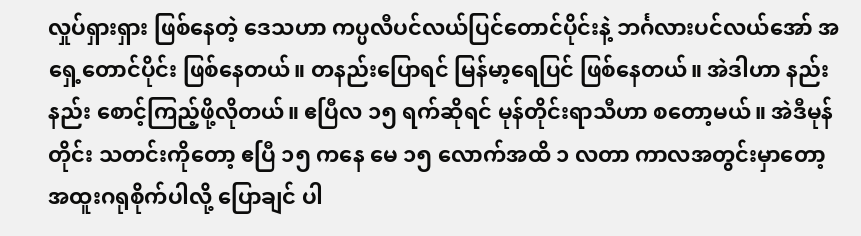လှုပ်ရှားရှား ဖြစ်နေတဲ့ ဒေသဟာ ကပ္ပလီပင်လယ်ပြင်တောင်ပိုင်းနဲ့ ဘင်္ဂလားပင်လယ်အော် အရှေ့တောင်ပိုင်း ဖြစ်နေတယ်။ တနည်းပြောရင် မြန်မာ့ရေပြင် ဖြစ်နေတယ်။ အဲဒါဟာ နည်းနည်း စောင့်ကြည့်ဖို့လိုတယ်။ ဧပြီလ ၁၅ ရက်ဆိုရင် မုန်တိုင်းရာသီဟာ စတော့မယ်။ အဲဒီမုန်တိုင်း သတင်းကိုတော့ ဧပြီ ၁၅ ကနေ မေ ၁၅ လောက်အထိ ၁ လတာ ကာလအတွင်းမှာတော့ အထူးဂရုစိုက်ပါလို့ ပြောချင် ပါ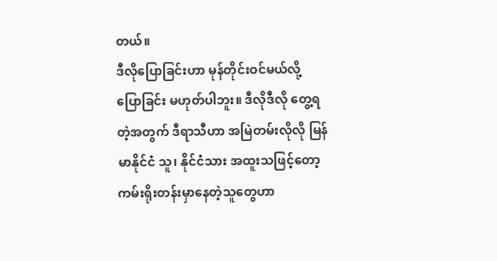တယ်။
ဒီလိုပြောခြင်းဟာ မုန်တိုင်းဝင်မယ်လို့ ပြောခြင်း မဟုတ်ပါဘူး။ ဒီလိုဒီလို တွေ့ရတဲ့အတွက် ဒီရာသီဟာ အမြဲတမ်းလိုလို မြန်မာနိုင်ငံ သူ၊ နိုင်ငံသား အထူးသဖြင့်တော့ ကမ်းရိုးတန်းမှာနေတဲ့သူတွေဟာ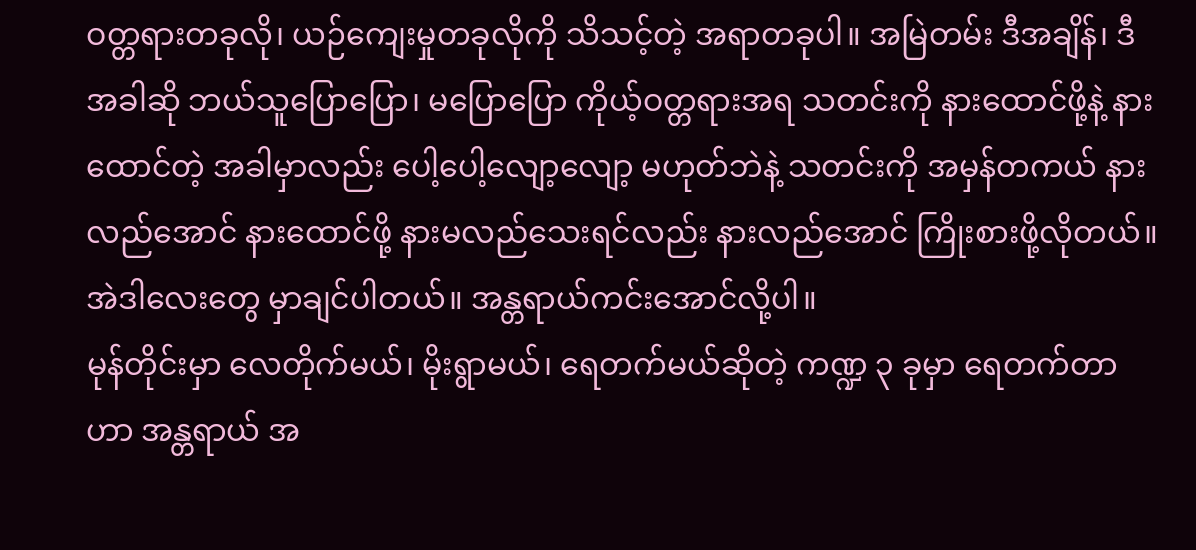ဝတ္တရားတခုလို၊ ယဉ်ကျေးမှုတခုလိုကို သိသင့်တဲ့ အရာတခုပါ။ အမြဲတမ်း ဒီအချိန်၊ ဒီအခါဆို ဘယ်သူပြောပြော၊ မပြောပြော ကိုယ့်ဝတ္တရားအရ သတင်းကို နားထောင်ဖို့နဲ့ နားထောင်တဲ့ အခါမှာလည်း ပေါ့ပေါ့လျော့လျော့ မဟုတ်ဘဲနဲ့ သတင်းကို အမှန်တကယ် နားလည်အောင် နားထောင်ဖို့ နားမလည်သေးရင်လည်း နားလည်အောင် ကြိုးစားဖို့လိုတယ်။ အဲဒါလေးတွေ မှာချင်ပါတယ်။ အန္တရာယ်ကင်းအောင်လို့ပါ။
မုန်တိုင်းမှာ လေတိုက်မယ်၊ မိုးရွာမယ်၊ ရေတက်မယ်ဆိုတဲ့ ကဏ္ဍ ၃ ခုမှာ ရေတက်တာဟာ အန္တရာယ် အ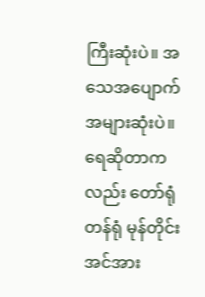ကြီးဆုံးပဲ။ အသေအပျောက် အများဆုံးပဲ။ ရေဆိုတာကလည်း တော်ရုံတန်ရုံ မုန်တိုင်းအင်အား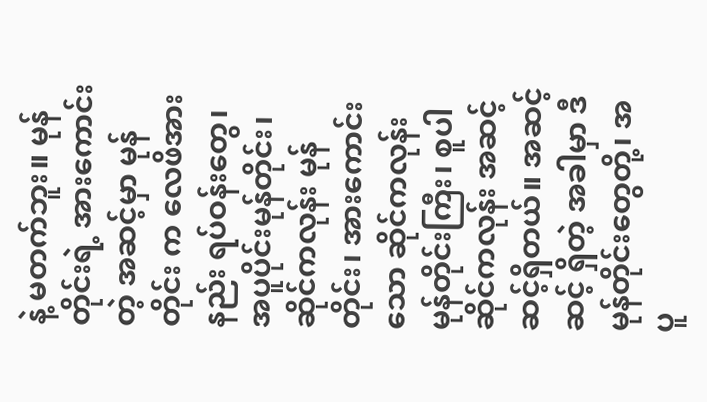နဲ့ မတက်ဘူး။ မုန်တိုင်းရဲ့ အားကောင်းတဲ့ အဆင့်မှာ မုန်တိုင်း က လေဖိအားနည်း ရပ်ဝန်းတွေ၊ အပူပိုင်းမုန်တိုင်း၊ ဆိုင်ကလုန်း မုန်တိုင်း၊ အားကောင်းသော ဆိုင်ကလုန်း မုန်တိုင်းကြီး၊ စူပါဆိုင်ကလုန်း အဆင့်ဆင့်ရှိတယ်။ အဆင့်ဆင့် ရှိတဲ့ အခါမှာ ဒီမုန်တိုင်းတွေတို့၊ အပူ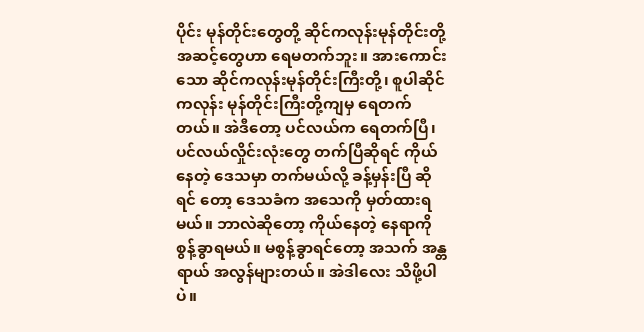ပိုင်း မုန်တိုင်းတွေတို့ ဆိုင်ကလုန်းမုန်တိုင်းတို့ အဆင့်တွေဟာ ရေမတက်ဘူး။ အားကောင်းသော ဆိုင်ကလုန်းမုန်တိုင်းကြီးတို့၊ စူပါဆိုင်ကလုန်း မုန်တိုင်းကြီးတို့ကျမှ ရေတက် တယ်။ အဲဒီတော့ ပင်လယ်က ရေတက်ပြီ၊ ပင်လယ်လှိုင်းလုံးတွေ တက်ပြီဆိုရင် ကိုယ်နေတဲ့ ဒေသမှာ တက်မယ်လို့ ခန့်မှန်းပြီ ဆို ရင် တော့ ဒေသခံက အသေကို မှတ်ထားရမယ်။ ဘာလဲဆိုတော့ ကိုယ်နေတဲ့ နေရာကို စွန့်ခွာရမယ်။ မစွန့်ခွာရင်တော့ အသက် အန္တရာယ် အလွန်များတယ်။ အဲဒါလေး သိဖို့ပါပဲ။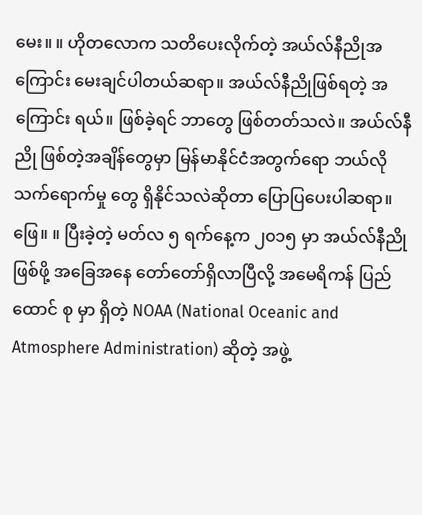မေး။ ။ ဟိုတလောက သတိပေးလိုက်တဲ့ အယ်လ်နီညိုအကြောင်း မေးချင်ပါတယ်ဆရာ။ အယ်လ်နီညိုဖြစ်ရတဲ့ အကြောင်း ရယ်။ ဖြစ်ခဲ့ရင် ဘာတွေ ဖြစ်တတ်သလဲ။ အယ်လ်နီညို ဖြစ်တဲ့အချိန်တွေမှာ မြန်မာနိုင်ငံအတွက်ရော ဘယ်လို သက်ရောက်မှု တွေ ရှိနိုင်သလဲဆိုတာ ပြောပြပေးပါဆရာ။
ဖြေ။ ။ ပြီးခဲ့တဲ့ မတ်လ ၅ ရက်နေ့က ၂၀၁၅ မှာ အယ်လ်နီညို ဖြစ်ဖို့ အခြေအနေ တော်တော်ရှိလာပြီလို့ အမေရိကန် ပြည်ထောင် စု မှာ ရှိတဲ့ NOAA (National Oceanic and Atmosphere Administration) ဆိုတဲ့ အဖွဲ့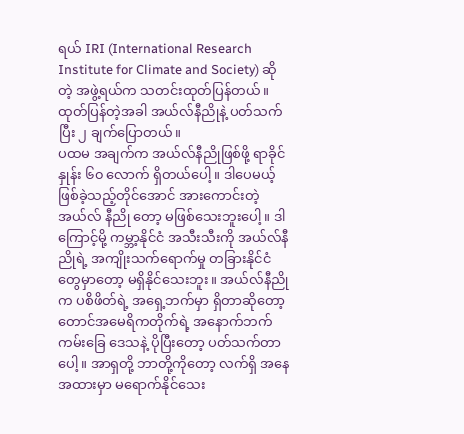ရယ် IRI (International Research Institute for Climate and Society) ဆိုတဲ့ အဖွဲ့ရယ်က သတင်းထုတ်ပြန်တယ်။ ထုတ်ပြန်တဲ့အခါ အယ်လ်နီညိုနဲ့ ပတ်သက်ပြီး ၂ ချက်ပြောတယ်။
ပထမ အချက်က အယ်လ်နီညိုဖြစ်ဖို့ ရာခိုင်နှုန်း ၆၀ လောက် ရှိတယ်ပေါ့။ ဒါပေမယ့် ဖြစ်ခဲ့သည့်တိုင်အောင် အားကောင်းတဲ့ အယ်လ် နီညို တော့ မဖြစ်သေးဘူးပေါ့။ ဒါကြောင့်မို့ ကမ္ဘာ့နိုင်ငံ အသီးသီးကို အယ်လ်နီညိုရဲ့ အကျိုးသက်ရောက်မှု တခြားနိုင်ငံ တွေမှာတော့ မရှိနိုင်သေးဘူး။ အယ်လ်နီညိုက ပစိဖိတ်ရဲ့ အရှေ့ဘက်မှာ ရှိတာဆိုတော့ တောင်အမေရိကတိုက်ရဲ့ အနောက်ဘက် ကမ်းခြေ ဒေသနဲ့ ပိုပြီးတော့ ပတ်သက်တာပေါ့။ အာရှတို့ ဘာတို့ကိုတော့ လက်ရှိ အနေအထားမှာ မရောက်နိုင်သေး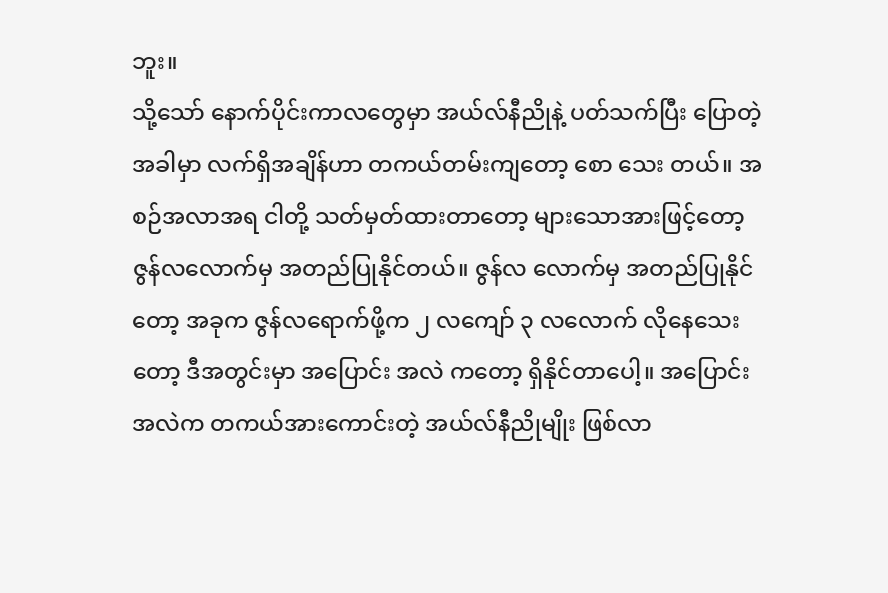ဘူး။
သို့သော် နောက်ပိုင်းကာလတွေမှာ အယ်လ်နီညိုနဲ့ ပတ်သက်ပြီး ပြောတဲ့အခါမှာ လက်ရှိအချိန်ဟာ တကယ်တမ်းကျတော့ စော သေး တယ်။ အစဉ်အလာအရ ငါတို့ သတ်မှတ်ထားတာတော့ များသောအားဖြင့်တော့ ဇွန်လလောက်မှ အတည်ပြုနိုင်တယ်။ ဇွန်လ လောက်မှ အတည်ပြုနိုင်တော့ အခုက ဇွန်လရောက်ဖို့က ၂ လကျော် ၃ လလောက် လိုနေသေးတော့ ဒီအတွင်းမှာ အပြောင်း အလဲ ကတော့ ရှိနိုင်တာပေါ့။ အပြောင်းအလဲက တကယ်အားကောင်းတဲ့ အယ်လ်နီညိုမျိုး ဖြစ်လာ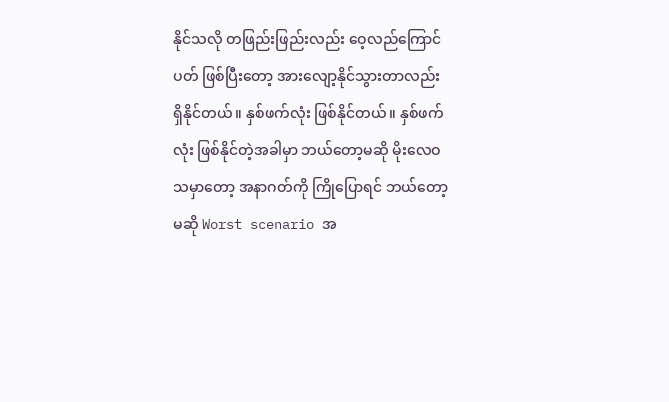နိုင်သလို တဖြည်းဖြည်းလည်း ဝေ့လည်ကြောင်ပတ် ဖြစ်ပြီးတော့ အားလျော့နိုင်သွားတာလည်း ရှိနိုင်တယ်။ နှစ်ဖက်လုံး ဖြစ်နိုင်တယ်။ နှစ်ဖက်လုံး ဖြစ်နိုင်တဲ့အခါမှာ ဘယ်တော့မဆို မိုးလေဝသမှာတော့ အနာဂတ်ကို ကြိုပြောရင် ဘယ်တော့မဆို Worst scenario အ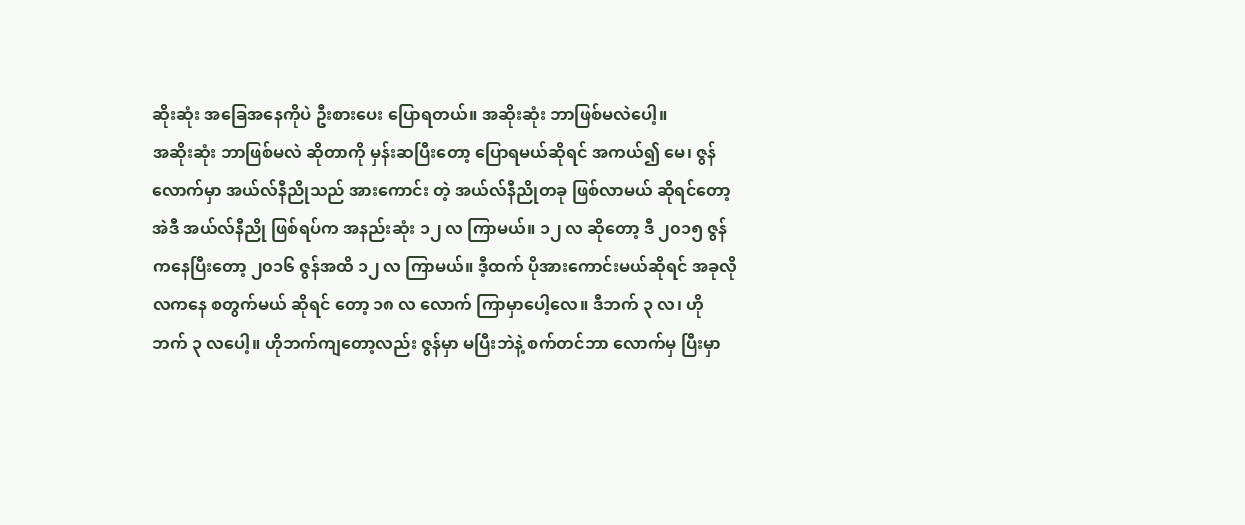ဆိုးဆုံး အခြေအနေကိုပဲ ဦးစားပေး ပြောရတယ်။ အဆိုးဆုံး ဘာဖြစ်မလဲပေါ့။
အဆိုးဆုံး ဘာဖြစ်မလဲ ဆိုတာကို မှန်းဆပြီးတော့ ပြောရမယ်ဆိုရင် အကယ်၍ မေ၊ ဇွန်လောက်မှာ အယ်လ်နီညိုသည် အားကောင်း တဲ့ အယ်လ်နီညိုတခု ဖြစ်လာမယ် ဆိုရင်တော့ အဲဒီ အယ်လ်နီညို ဖြစ်ရပ်က အနည်းဆုံး ၁၂ လ ကြာမယ်။ ၁၂ လ ဆိုတော့ ဒီ ၂၀၁၅ ဇွန်ကနေပြီးတော့ ၂၀၁၆ ဇွန်အထိ ၁၂ လ ကြာမယ်။ ဒီ့ထက် ပိုအားကောင်းမယ်ဆိုရင် အခုလို လကနေ စတွက်မယ် ဆိုရင် တော့ ၁၈ လ လောက် ကြာမှာပေါ့လေ။ ဒီဘက် ၃ လ၊ ဟိုဘက် ၃ လပေါ့။ ဟိုဘက်ကျတော့လည်း ဇွန်မှာ မပြီးဘဲနဲ့ စက်တင်ဘာ လောက်မှ ပြီးမှာ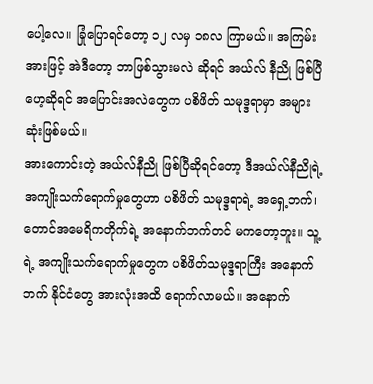ပေါ့လေ။ ခြုံပြောရင်တော့ ၁၂ လမှ ၁၈လ ကြာမယ်။ အကြမ်းအားဖြင့် အဲဒီတော့ ဘာဖြစ်သွားမလဲ ဆိုရင် အယ်လ် နီညို ဖြစ်ပြီဟေ့ဆိုရင် အပြောင်းအလဲတွေက ပစိဖိတ် သမုဒ္ဒရာမှာ အများဆုံးဖြစ်မယ်။
အားကောင်းတဲ့ အယ်လ်နီညို ဖြစ်ပြီဆိုရင်တော့ ဒီအယ်လ်နီညိုရဲ့ အကျိုးသက်ရောက်မှုတွေဟာ ပစိဖိတ် သမုဒ္ဒရာရဲ့ အရှေ့ဘက်၊ တောင်အမေရိကတိုက်ရဲ့ အနောက်ဘက်တင် မကတော့ဘူး။ သူ့ရဲ့ အကျိုးသက်ရောက်မှုတွေက ပစိဖိတ်သမုဒ္ဒရာကြီး အနောက် ဘက် နိုင်ငံတွေ အားလုံးအထိ ရောက်လာမယ်။ အနောက်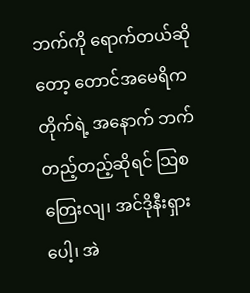ဘက်ကို ရောက်တယ်ဆိုတော့ တောင်အမေရိကတိုက်ရဲ့ အနောက် ဘက် တည့်တည့်ဆိုရင် သြစတြေးလျ၊ အင်ဒိုနီးရှားပေါ့၊ အဲ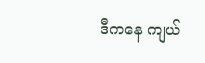ဒီကနေ ကျယ်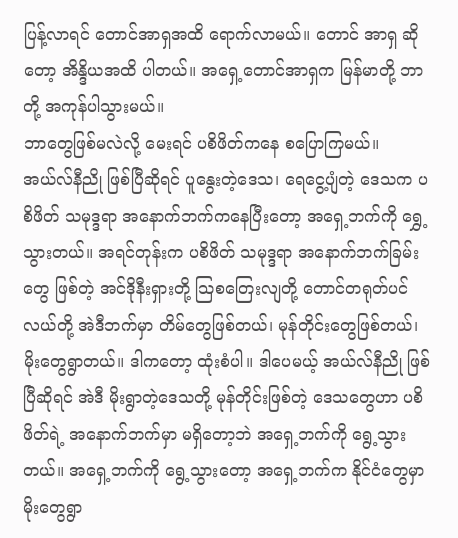ပြန့်လာရင် တောင်အာရှအထိ ရောက်လာမယ်။ တောင် အာရှ ဆိုတော့ အိန္ဒိယအထိ ပါတယ်။ အရှေ့တောင်အာရှက မြန်မာတို့ ဘာတို့ အကုန်ပါသွားမယ်။
ဘာတွေဖြစ်မလဲလို့ မေးရင် ပစိဖိတ်ကနေ စပြောကြမယ်။ အယ်လ်နီညို ဖြစ်ပြီဆိုရင် ပူနွေးတဲ့ဒေသ၊ ရေငွေ့ပျံတဲ့ ဒေသက ပစိဖိတ် သမုဒ္ဒရာ အနောက်ဘက်ကနေပြီးတော့ အရှေ့ဘက်ကို ရွှေ့သွားတယ်။ အရင်တုန်းက ပစိဖိတ် သမုဒ္ဒရာ အနောက်ဘက်ခြမ်းတွေ ဖြစ်တဲ့ အင်ဒိုနီးရှားတို့ သြစတြေးလျတို့ တောင်တရုတ်ပင်လယ်တို့ အဲဒီဘက်မှာ တိမ်တွေဖြစ်တယ်၊ မုန်တိုင်းတွေဖြစ်တယ်၊ မိုးတွေရွာတယ်။ ဒါကတော့ ထုံးစံပါ။ ဒါပေမယ့် အယ်လ်နီညို ဖြစ်ပြီဆိုရင် အဲဒီ မိုးရွာတဲ့ဒေသတို့ မုန်တိုင်းဖြစ်တဲ့ ဒေသတွေဟာ ပစိဖိတ်ရဲ့ အနောက်ဘက်မှာ မရှိတော့ဘဲ အရှေ့ဘက်ကို ရွေ့သွားတယ်။ အရှေ့ဘက်ကို ရွေ့သွားတော့ အရှေ့ဘက်က နိုင်ငံတွေမှာ မိုးတွေရွာ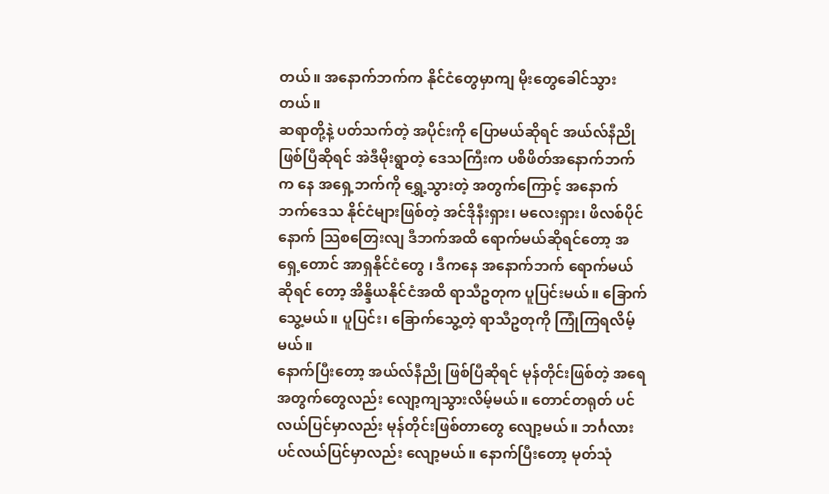တယ်။ အနောက်ဘက်က နိုင်ငံတွေမှာကျ မိုးတွေခေါင်သွားတယ်။
ဆရာတို့နဲ့ ပတ်သက်တဲ့ အပိုင်းကို ပြောမယ်ဆိုရင် အယ်လ်နီညို ဖြစ်ပြီဆိုရင် အဲဒီမိုးရွာတဲ့ ဒေသကြီးက ပစိဖိတ်အနောက်ဘက် က နေ အရှေ့ဘက်ကို ရွှေ့သွားတဲ့ အတွက်ကြောင့် အနောက်ဘက်ဒေသ နိုင်ငံများဖြစ်တဲ့ အင်ဒိုနီးရှား၊ မလေးရှား၊ ဖိလစ်ပိုင် နောက် သြစတြေးလျ ဒီဘက်အထိ ရောက်မယ်ဆိုရင်တော့ အရှေ့တောင် အာရှနိုင်ငံတွေ ၊ ဒီကနေ အနောက်ဘက် ရောက်မယ်ဆိုရင် တော့ အိန္ဒိယနိုင်ငံအထိ ရာသီဥတုက ပူပြင်းမယ်။ ခြောက်သွေ့မယ်။ ပူပြင်း၊ ခြောက်သွေ့တဲ့ ရာသီဥတုကို ကြုံကြရလိမ့်မယ်။
နောက်ပြီးတော့ အယ်လ်နီညို ဖြစ်ပြီဆိုရင် မုန်တိုင်းဖြစ်တဲ့ အရေအတွက်တွေလည်း လျော့ကျသွားလိမ့်မယ်။ တောင်တရုတ် ပင်လယ်ပြင်မှာလည်း မုန်တိုင်းဖြစ်တာတွေ လျော့မယ်။ ဘင်္ဂလားပင်လယ်ပြင်မှာလည်း လျော့မယ်။ နောက်ပြီးတော့ မုတ်သုံ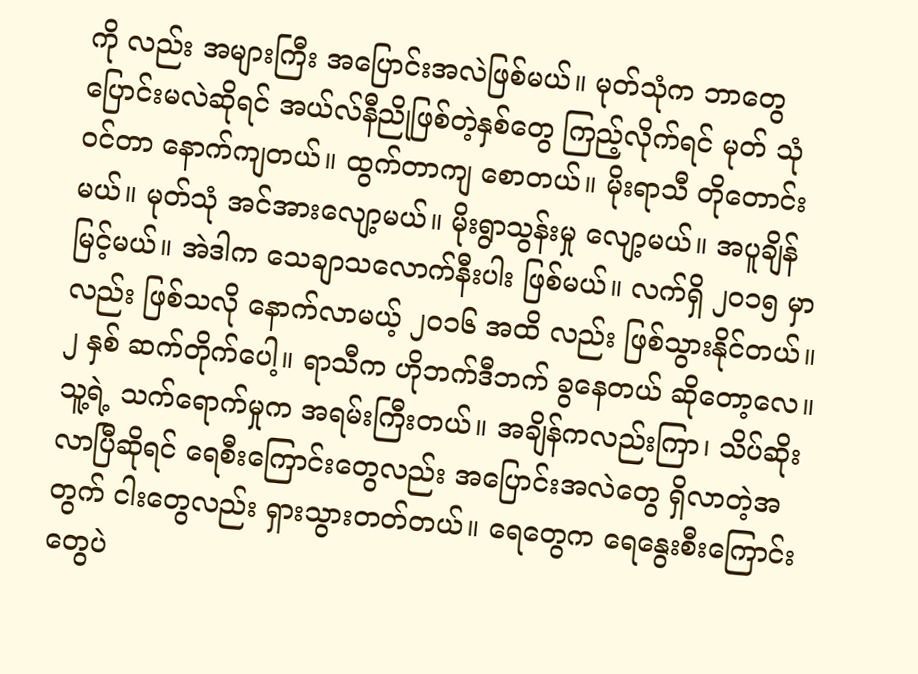ကို လည်း အများကြီး အပြောင်းအလဲဖြစ်မယ်။ မုတ်သုံက ဘာတွေပြောင်းမလဲဆိုရင် အယ်လ်နီညိုဖြစ်တဲ့နှစ်တွေ ကြည့်လိုက်ရင် မုတ် သုံ ဝင်တာ နောက်ကျတယ်။ ထွက်တာကျ စောတယ်။ မိုးရာသီ တိုတောင်းမယ်။ မုတ်သုံ အင်အားလျော့မယ်။ မိုးရွာသွန်းမှု လျော့မယ်။ အပူချိန်မြင့်မယ်။ အဲဒါက သေချာသလောက်နီးပါး ဖြစ်မယ်။ လက်ရှိ ၂၀၁၅ မှာလည်း ဖြစ်သလို နောက်လာမယ့် ၂၀၁၆ အထိ လည်း ဖြစ်သွားနိုင်တယ်။ ၂ နှစ် ဆက်တိုက်ပေါ့။ ရာသီက ဟိုဘက်ဒီဘက် ခွနေတယ် ဆိုတော့လေ။
သူ့ရဲ့ သက်ရောက်မှုက အရမ်းကြီးတယ်။ အချိန်ကလည်းကြာ၊ သိပ်ဆိုးလာပြီဆိုရင် ရေစီးကြောင်းတွေလည်း အပြောင်းအလဲတွေ ရှိလာတဲ့အတွက် ငါးတွေလည်း ရှားသွားတတ်တယ်။ ရေတွေက ရေနွေးစီးကြောင်းတွေပဲ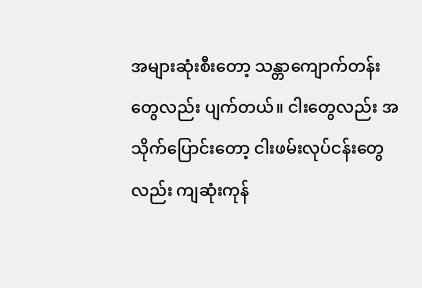အများဆုံးစီးတော့ သန္တာကျောက်တန်း တွေလည်း ပျက်တယ်။ ငါးတွေလည်း အသိုက်ပြောင်းတော့ ငါးဖမ်းလုပ်ငန်းတွေလည်း ကျဆုံးကုန်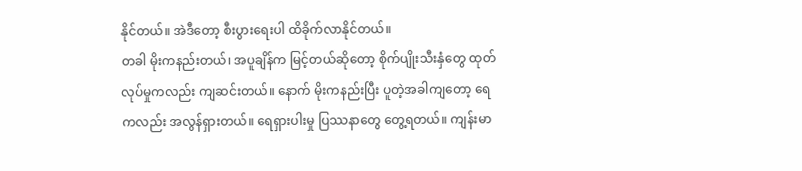နိုင်တယ်။ အဲဒီတော့ စီးပွားရေးပါ ထိခိုက်လာနိုင်တယ်။
တခါ မိုးကနည်းတယ်၊ အပူချိန်က မြင့်တယ်ဆိုတော့ စိုက်ပျိုးသီးနှံတွေ ထုတ်လုပ်မှုကလည်း ကျဆင်းတယ်။ နောက် မိုးကနည်းပြီး ပူတဲ့အခါကျတော့ ရေကလည်း အလွန်ရှားတယ်။ ရေရှားပါးမှု ပြဿနာတွေ တွေ့ရတယ်။ ကျန်းမာ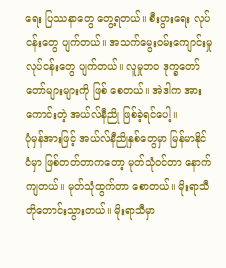ရေး ပြဿနာတွေ တွေ့ရတယ်။ စီးပွားရေး လုပ်ငန်းတွေ ပျက်တယ်။ အသက်မွေးဝမ်းကျောင်းမှု လုပ်ငန်းတွေ ပျက်တယ်။ လူမှုဘဝ ဒုက္ခတော်တော်များများကို ဖြစ် စေတယ်။ အဲဒါက အားကောင်းတဲ့ အယ်လ်နီညို ဖြစ်ခဲ့ရင်ပေါ့။
ပုံမှန်အားဖြင့် အယ်လ်နီညိုနှစ်တွေမှာ မြန်မာနိုင်ငံမှာ ဖြစ်တတ်တာကတော့ မုတ်သုံဝင်တာ နောက်ကျတယ်။ မုတ်သုံထွက်တာ စောတယ်။ မိုးရာသီ တိုတောင်းသွားတယ်။ မိုးရာသီမှာ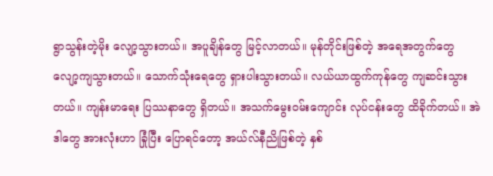ရွာသွန်းတဲ့မိုး လျော့သွားတယ်။ အပူချိန်တွေ မြင့်လာတယ်။ မုန်တိုင်းဖြစ်တဲ့ အရေအတွက်တွေ လျော့ကျသွားတယ်။ သောက်သုံးရေတွေ ရှားပါးသွားတယ်။ လယ်ယာထွက်ကုန်တွေ ကျဆင်းသွားတယ်။ ကျန်းမာရေး ပြဿနာတွေ ရှိတယ်။ အသက်မွေးဝမ်းကျောင်း လုပ်ငန်းတွေ ထိခိုက်တယ်။ အဲဒါတွေ အားလုံးဟာ ခြုံပြီး ပြောရင်တော့ အယ်လ်နီညိုဖြစ်တဲ့ နှစ်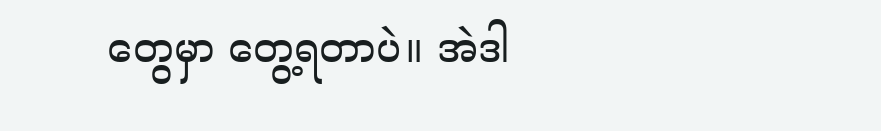တွေမှာ တွေ့ရတာပဲ။ အဲဒါ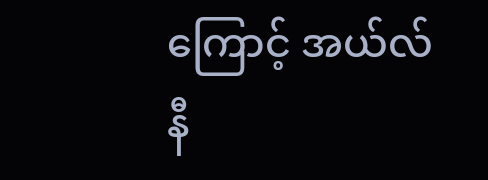ကြောင့် အယ်လ်နီ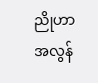ညိုဟာ အလွန်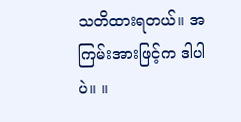သတိထားရတယ်။ အကြမ်းအားဖြင့်က ဒါပါပဲ။ ။